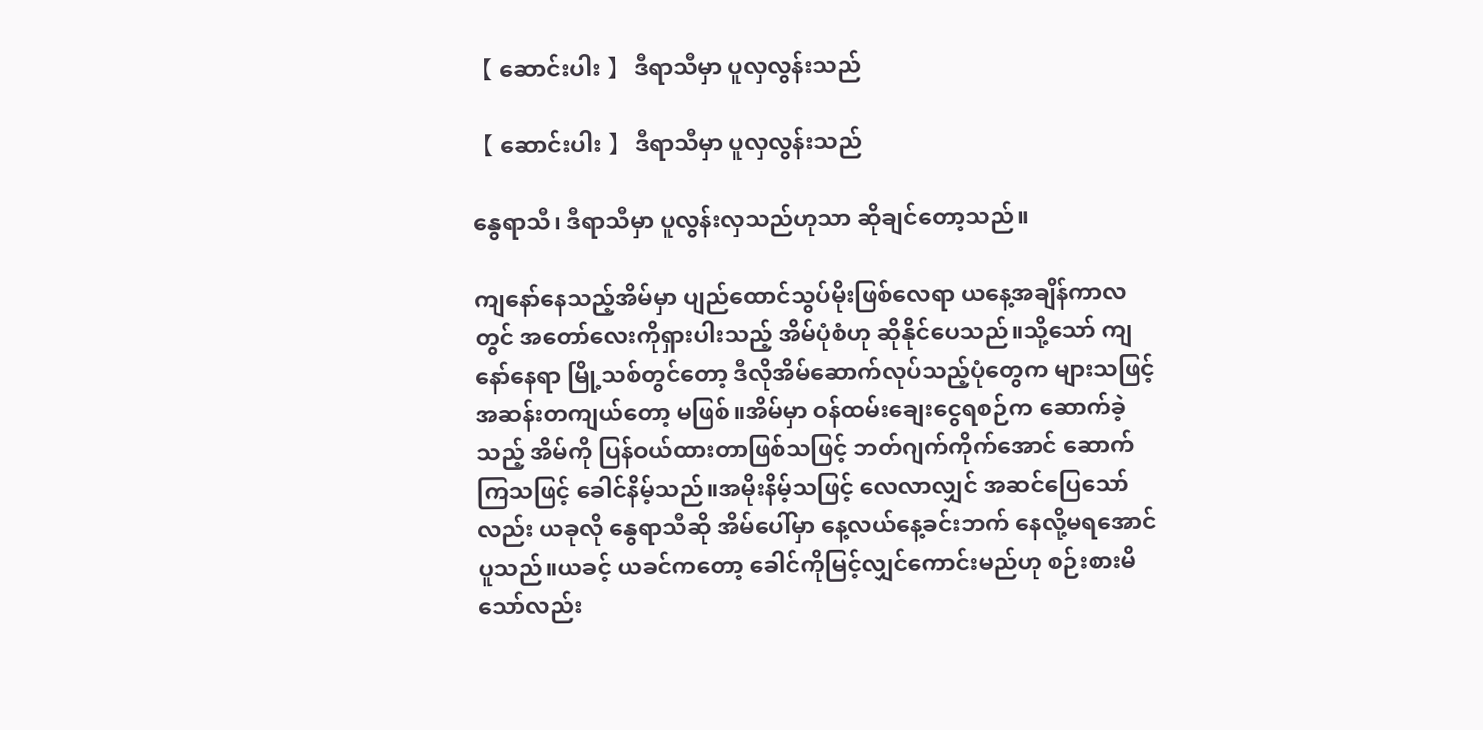【 ဆောင်းပါး 】 ဒီရာသီမှာ ပူလှလွန်းသည်

【 ဆောင်းပါး 】 ဒီရာသီမှာ ပူလှလွန်းသည်

နွေရာသီ၊ ဒီရာသီမှာ ပူလွန်းလှသည်ဟုသာ ဆိုချင်တော့သည်။

ကျနော်နေသည့်အိမ်မှာ ပျည်ထောင်သွပ်မိုးဖြစ်လေရာ ယနေ့အချိန်ကာလတွင် အတော်လေးကိုရှားပါးသည့် အိမ်ပုံစံဟု ဆိုနိုင်ပေသည်။သို့သော် ကျနော်နေရာ မြို့သစ်တွင်တော့ ဒီလိုအိမ်ဆောက်လုပ်သည့်ပုံတွေက များသဖြင့် အဆန်းတကျယ်တော့ မဖြစ်။အိမ်မှာ ဝန်ထမ်းချေးငွေရစဉ်က ဆောက်ခဲ့သည့် အိမ်ကို ပြန်ဝယ်ထားတာဖြစ်သဖြင့် ဘတ်ဂျက်ကိုက်အောင် ဆောက်ကြသဖြင့် ခေါင်နိမ့်သည်။အမိုးနိမ့်သဖြင့် လေလာလျှင် အဆင်ပြေသော်လည်း ယခုလို နွေရာသီဆို အိမ်ပေါ်မှာ နေ့လယ်နေ့ခင်းဘက် နေလို့မရအောင် ပူသည်။ယခင့် ယခင်ကတော့ ခေါင်ကိုမြင့်လျှင်ကောင်းမည်ဟု စဉ်းစားမိသော်လည်း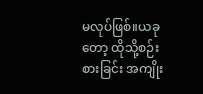မလုပ်ဖြစ်။ယခုတော့ ထိုသို့စဉ်းစားခြင်း အကျိုး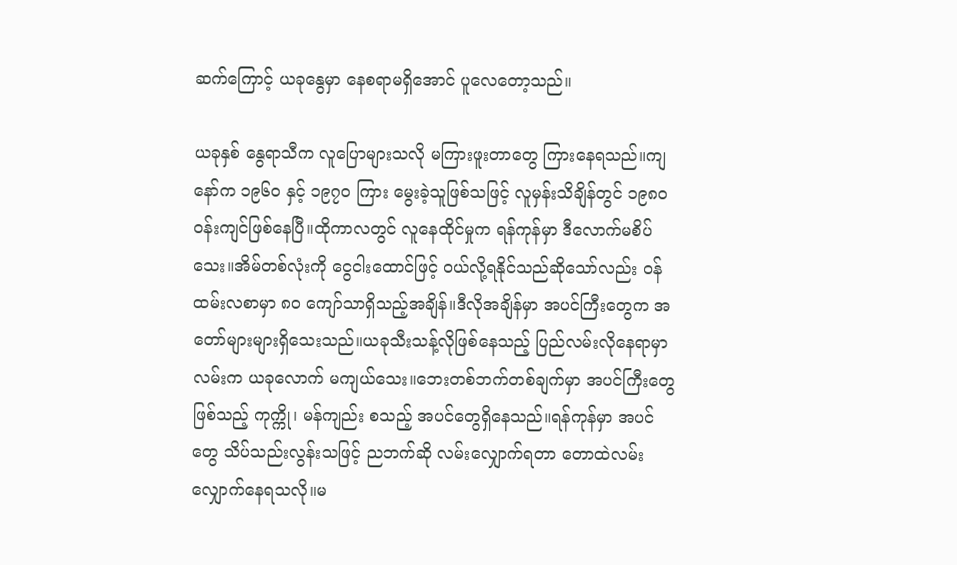ဆက်ကြောင့် ယခုနွေမှာ နေစရာမရှိအောင် ပူလေတော့သည်။

ယခုနှစ် နွေရာသီက လူပြောများသလို မကြားဖူးတာတွေ ကြားနေရသည်။ကျနော်က ၁၉၆၀ နှင့် ၁၉၇၀ ကြား မွေးခဲ့သူဖြစ်သဖြင့် လူမှန်းသိချိန်တွင် ၁၉၈၀ ဝန်းကျင်ဖြစ်နေပြီ။ထိုကာလတွင် လူနေထိုင်မှုက ရန်ကုန်မှာ ဒီလောက်မစိပ်သေး။အိမ်တစ်လုံးကို ငွေငါးထောင်ဖြင့် ဝယ်လို့ရနိုင်သည်ဆိုသော်လည်း ဝန်ထမ်းလစာမှာ ၈၀ ကျော်သာရှိသည့်အချိန်။ဒီလိုအချိန်မှာ အပင်ကြီးတွေက အတော်များများရှိသေးသည်။ယခုသီးသန့်လိုဖြစ်နေသည့် ပြည်လမ်းလိုနေရာမှာ လမ်းက ယခုလောက် မကျယ်သေး။ဘေးတစ်ဘက်တစ်ချက်မှာ အပင်ကြီးတွေဖြစ်သည့် ကုက္ကို၊ မန်ကျည်း စသည့် အပင်တွေရှိနေသည်။ရန်ကုန်မှာ အပင်တွေ သိပ်သည်းလွန်းသဖြင့် ညဘက်ဆို လမ်းလျှောက်ရတာ တောထဲလမ်းလျှောက်နေရသလို။မ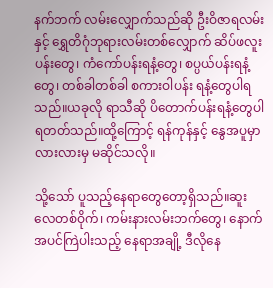နက်ဘက် လမ်းလျှောက်သည်ဆို ဦးဝိဇာရလမ်းနှင့် ရွှေတိဂုံဘုရားလမ်းတစ်လျှောက် ဆိပ်ဖလူးပန်းတွေ၊ ကံကော်ပန်းရနံ့တွေ၊ စပ္ပယ်ပန်းရနံ့တွေ၊ တစ်ခါတစ်ခါ စကားဝါပန်း ရနံ့တွေပါရသည်။ယခုလို ရာသီဆို ပိတောက်ပန်းရနံ့တွေပါ ရတတ်သည်။ထို့ကြောင့် ရန်ကုန်နှင့် နွေအပူမှာ လားလားမှ မဆိုင်သလို။

သို့သော် ပူသည့်နေရာတွေတော့ရှိသည်။ဆူးလေတစ်ဝိုက်၊ ကမ်းနားလမ်းဘက်တွေ၊ နောက် အပင်ကြဲပါးသည့် နေရာအချို့ ဒီလိုနေ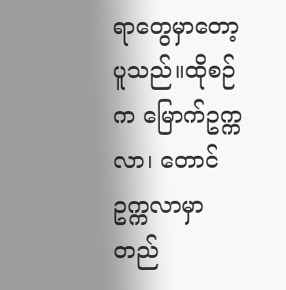ရာတွေမှာတော့ ပူသည်။ထိုစဉ်က မြောက်ဥက္ကလာ၊ တောင်ဥက္ကလာမှာ တည်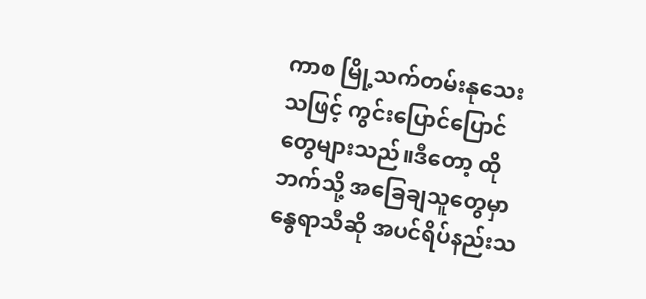ကာစ မြို့သက်တမ်းနုသေးသဖြင့် ကွင်းပြောင်ပြောင်တွေများသည်။ဒီတော့ ထိုဘက်သို့ အခြေချသူတွေမှာ နွေရာသီဆို အပင်ရိပ်နည်းသ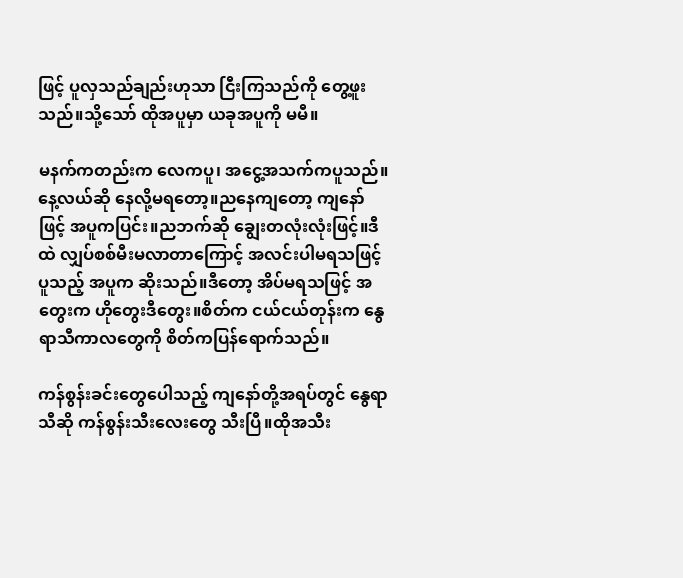ဖြင့် ပူလှသည်ချည်းဟုသာ ငြီးကြသည်ကို တွေ့ဖူးသည်။သို့သော် ထိုအပူမှာ ယခုအပူကို မမီ။

မနက်ကတည်းက လေကပူ၊ အငွေ့အသက်ကပူသည်။နေ့လယ်ဆို နေလို့မရတော့။ညနေကျတော့ ကျနော်ဖြင့် အပူကပြင်း။ညဘက်ဆို ချွေးတလုံးလုံးဖြင့်။ဒီထဲ လျှပ်စစ်မီးမလာတာကြောင့် အလင်းပါမရသဖြင့် ပူသည့် အပူက ဆိုးသည်။ဒီတော့ အိပ်မရသဖြင့် အတွေးက ဟိုတွေးဒီတွေး။စိတ်က ငယ်ငယ်တုန်းက နွေရာသီကာလတွေကို စိတ်ကပြန်ရောက်သည်။

ကန်စွန်းခင်းတွေပေါသည့် ကျနော်တို့အရပ်တွင် နွေရာသီဆို ကန်စွန်းသီးလေးတွေ သီးပြီ။ထိုအသီး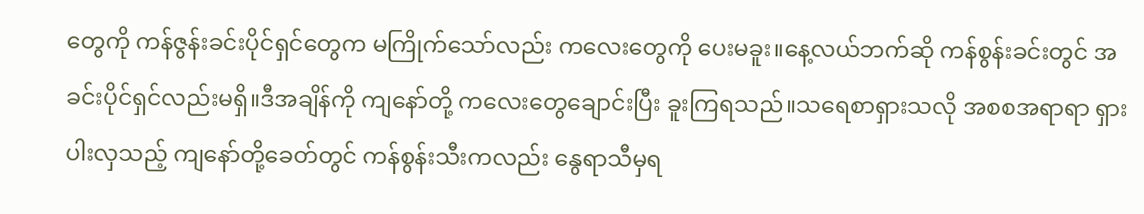တွေကို ကန်ဇွန်းခင်းပိုင်ရှင်တွေက မကြိုက်သော်လည်း ကလေးတွေကို ပေးမခူး။နေ့လယ်ဘက်ဆို ကန်စွန်းခင်းတွင် အခင်းပိုင်ရှင်လည်းမရှိ။ဒီအချိန်ကို ကျနော်တို့ ကလေးတွေချောင်းပြီး ခူးကြရသည်။သရေစာရှားသလို အစစအရာရာ ရှားပါးလှသည့် ကျနော်တို့ခေတ်တွင် ကန်စွန်းသီးကလည်း နွေရာသီမှရ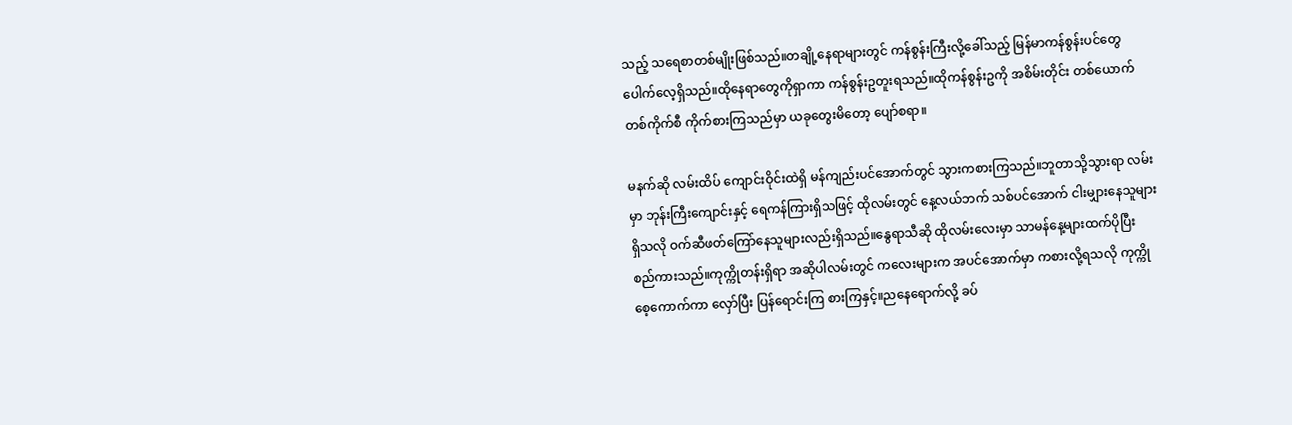သည့် သရေစာတစ်မျိုးဖြစ်သည်။တချို့နေရာများတွင် ကန်စွန်းကြီးလို့ခေါ်သည့် မြန်မာကန်စွန်းပင်တွေ ပေါက်လေ့ရှိသည်။ထိုနေရာတွေကိုရှာကာ ကန်စွန်းဥတူးရသည်။ထိုကန်စွန်းဥကို အစိမ်းတိုင်း တစ်ယောက် တစ်ကိုက်စီ ကိုက်စားကြသည်မှာ ယခုတွေးမိတော့ ပျော်စရာ။

မနက်ဆို လမ်းထိပ် ကျောင်းဝိုင်းထဲရှိ မန်ကျည်းပင်အောက်တွင် သွားကစားကြသည်။ဘူတာသို့သွားရာ လမ်းမှာ ဘုန်းကြီးကျောင်းနှင့် ရေကန်ကြားရှိသဖြင့် ထိုလမ်းတွင် နေ့လယ်ဘက် သစ်ပင်အောက် ငါးမျှားနေသူများရှိသလို ဝက်ဆီဖတ်ကြော်နေသူများလည်းရှိသည်။နွေရာသီဆို ထိုလမ်းလေးမှာ သာမန်နေ့များထက်ပိုပြီး စည်ကားသည်။ကုက္ကိုတန်းရှိရာ အဆိုပါလမ်းတွင် ကလေးများက အပင်အောက်မှာ ကစားလို့ရသလို ကုက္ကိုစေ့ကောက်ကာ လှော်ပြီး ပြန်ရောင်းကြ စားကြနှင့်။ညနေရောက်လို့ ခပ်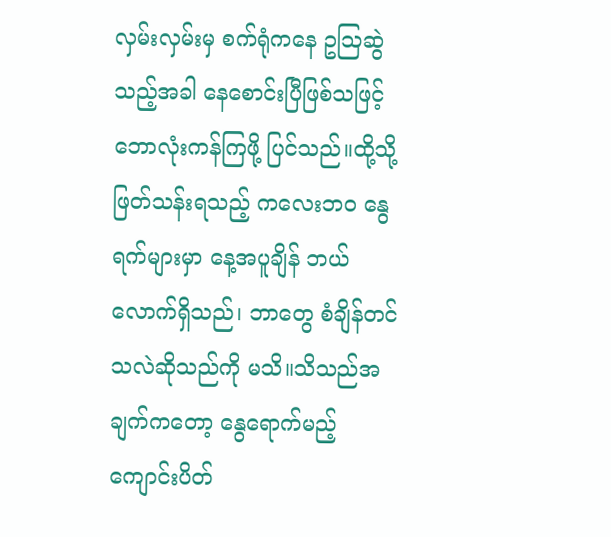လှမ်းလှမ်းမှ စက်ရုံကနေ ဥဩဆွဲသည့်အခါ နေစောင်းပြီဖြစ်သဖြင့် ဘောလုံးကန်ကြဖို့ ပြင်သည်။ထို့သို့ဖြတ်သန်းရသည့် ကလေးဘဝ နွေရက်များမှာ နေ့အပူချိန် ဘယ်လောက်ရှိသည်၊ ဘာတွေ စံချိန်တင်သလဲဆိုသည်ကို မသိ။သိသည်အချက်ကတော့ နွေရောက်မည့် ကျောင်းပိတ်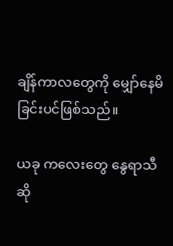ချိန်ကာလတွေကို မျှော်နေမိခြင်းပင်ဖြစ်သည်။

ယခု ကလေးတွေ နွေရာသီဆို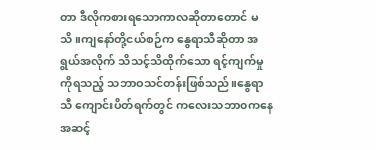တာ ဒီလိုကစားရသောကာလဆိုတာတောင် မသိ။ကျနော်တို့ငယ်စဉ်က နွေရာသီဆိုတာ အရွယ်အလိုက် သိသင့်သိထိုက်သော ရင့်ကျက်မှုကိုရသည့် သဘာဝသင်တန်းဖြစ်သည်။နွေရာသီ ကျောင်းပိတ်ရက်တွင် ကလေးသဘာ၀ကနေ  အဆင့်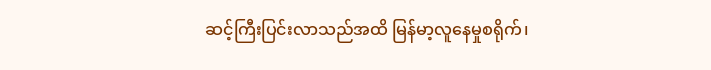ဆင့်ကြီးပြင်းလာသည်အထိ မြန်မာ့လူနေမှုစရိုက်၊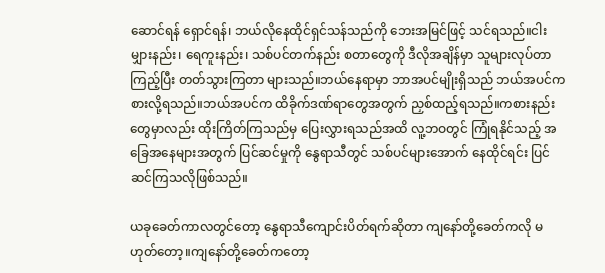ဆောင်ရန် ရှောင်ရန်၊ ဘယ်လိုနေထိုင်ရှင်သန်သည်ကို ဘေးအမြင်ဖြင့် သင်ရသည်။ငါးမျှားနည်း၊ ရေကူးနည်း၊ သစ်ပင်တက်နည်း စတာတွေကို ဒီလိုအချိန်မှာ သူများလုပ်တာကြည့်ပြီး တတ်သွားကြတာ များသည်။ဘယ်နေရာမှာ ဘာအပင်မျိုးရှိသည် ဘယ်အပင်က စားလို့ရသည်။ဘယ်အပင်က ထိခိုက်ဒဏ်ရာတွေအတွက် ညှစ်ထည့်ရသည်။ကစားနည်းတွေမှာလည်း ထိုးကြိတ်ကြသည်မှ ပြေးလွှားရသည်အထိ လူ့ဘဝတွင် ကြုံရနိုင်သည့် အခြေအနေများအတွက် ပြင်ဆင်မှုကို နွေရာသီတွင် သစ်ပင်များအောက် နေထိုင်ရင်း ပြင်ဆင်ကြသလိုဖြစ်သည်။

ယခုခေတ်ကာလတွင်တော့ နွေရာသီကျောင်းပိတ်ရက်ဆိုတာ ကျနော်တို့ခေတ်ကလို မဟုတ်တော့။ကျနော်တို့ခေတ်ကတော့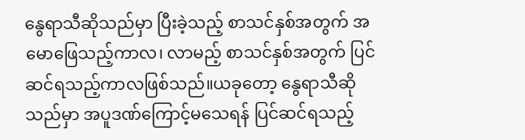နွေရာသီဆိုသည်မှာ ပြီးခဲ့သည့် စာသင်နှစ်အတွက် အမောဖြေသည့်ကာလ၊ လာမည့် စာသင်နှစ်အတွက် ပြင်ဆင်ရသည့်ကာလဖြစ်သည်။ယခုတော့ နွေရာသီဆိုသည်မှာ အပူဒဏ်ကြောင့်မသေရန် ပြင်ဆင်ရသည့်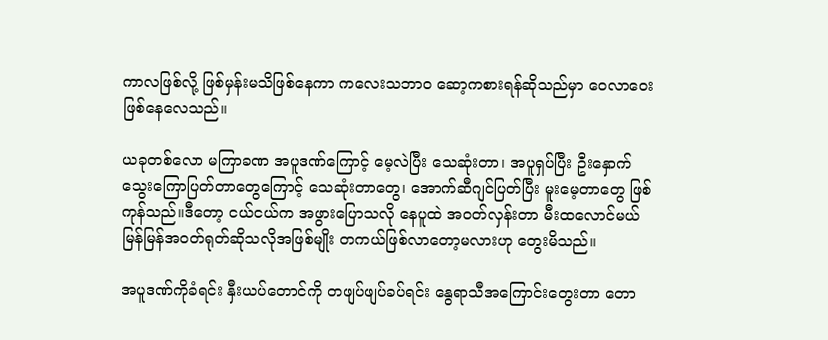ကာလဖြစ်လို့ ဖြစ်မှန်းမသိဖြစ်နေကာ ကလေးသဘာဝ ဆော့ကစားရန်ဆိုသည်မှာ ဝေလာဝေးဖြစ်နေလေသည်။

ယခုတစ်လော မကြာခဏ အပူဒဏ်ကြောင့် မေ့လဲပြီး သေဆုံးတာ၊ အပူရှပ်ပြီး ဦးနှောက်သွေးကြောပြတ်တာတွေကြောင့် သေဆုံးတာတွေ၊ အောက်ဆီဂျင်ပြတ်ပြီး မူးမေ့တာတွေ ဖြစ်ကုန်သည်။ဒီတော့ ငယ်ငယ်က အဖွားပြောသလို နေပူထဲ အဝတ်လှန်းတာ မီးထလောင်မယ် မြန်မြန်အဝတ်ရုတ်ဆိုသလိုအဖြစ်မျိုး တကယ်ဖြစ်လာတော့မလားဟု တွေးမိသည်။

အပူဒဏ်ကိုခံရင်း နှီးယပ်တောင်ကို တဖျပ်ဖျပ်ခပ်ရင်း နွေရာသီအကြောင်းတွေးတာ တော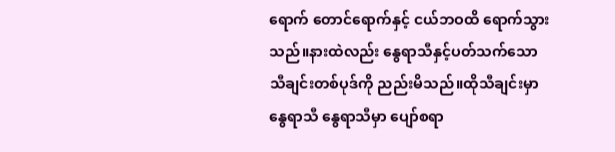ရောက် တောင်ရောက်နှင့် ငယ်ဘဝထိ ရောက်သွားသည်။နားထဲလည်း နွေရာသီနှင့်ပတ်သက်သော သီချင်းတစ်ပုဒ်ကို ညည်းမိသည်။ထိုသီချင်းမှာ နွေရာသီ နွေရာသီမှာ ပျော်စရာ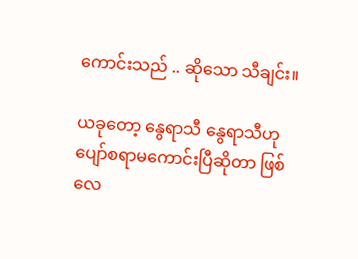ကောင်းသည် .. ဆိုသော သီချင်း။

ယခုတော့ နွေရာသီ နွေရာသီဟု ပျော်စရာမကောင်းပြီဆိုတာ ဖြစ်လေ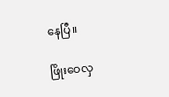နေပြီ။

ဖြိုးဝေလှ